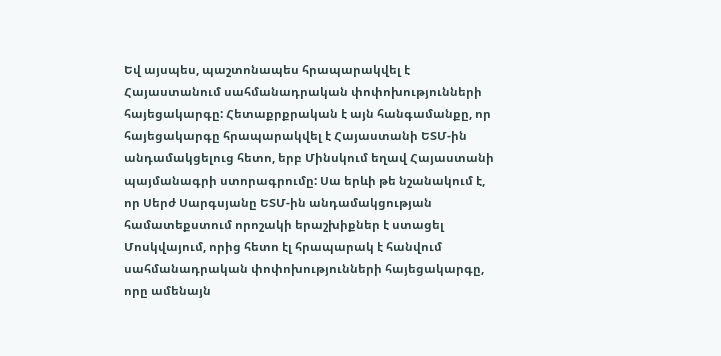Եվ այսպես, պաշտոնապես հրապարակվել է Հայաստանում սահմանադրական փոփոխությունների հայեցակարգը: Հետաքրքրական է այն հանգամանքը, որ հայեցակարգը հրապարակվել է Հայաստանի ԵՏՄ-ին անդամակցելուց հետո, երբ Մինսկում եղավ Հայաստանի պայմանագրի ստորագրումը: Սա երևի թե նշանակում է, որ Սերժ Սարգսյանը ԵՏՄ-ին անդամակցության համատեքստում որոշակի երաշխիքներ է ստացել Մոսկվայում, որից հետո էլ հրապարակ է հանվում սահմանադրական փոփոխությունների հայեցակարգը, որը ամենայն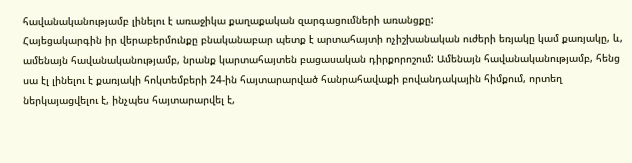հավանականությամբ լինելու է առաջիկա քաղաքական զարգացումների առանցքը:
Հայեցակարգին իր վերաբերմունքը բնականաբար պետք է արտահայտի ոչիշխանական ուժերի եռյակը կամ քառյակը, և, ամենայն հավանականությամբ, նրանք կարտահայտեն բացասական դիրքորոշում: Ամենայն հավանականությամբ, հենց սա էլ լինելու է քառյակի հոկտեմբերի 24-ին հայտարարված հանրահավաքի բովանդակային հիմքում, որտեղ ներկայացվելու է, ինչպես հայտարարվել է,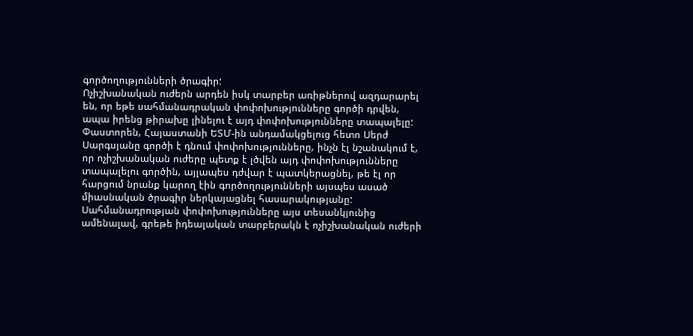գործողությունների ծրագիր:
Ոչիշխանական ուժերն արդեն իսկ տարբեր առիթներով ազդարարել են, որ եթե սահմանադրական փոփոխությունները գործի դրվեն, ապա իրենց թիրախը լինելու է այդ փոփոխությունները տապալելը:
Փաստորեն, Հայաստանի ԵՏՄ-ին անդամակցելուց հետո Սերժ Սարգսյանը գործի է դնում փոփոխությունները, ինչն էլ նշանակում է, որ ոչիշխանական ուժերը պետք է լծվեն այդ փոփոխությունները տապալելու գործին, այլապես դժվար է պատկերացնել, թե էլ որ հարցում նրանք կարող էին գործողությունների այսպես ասած միասնական ծրագիր ներկայացնել հասարակությանը: Սահմանադրության փոփոխությունները այս տեսանկյունից ամենալավ, գրեթե իդեալական տարբերակն է ոչիշխանական ուժերի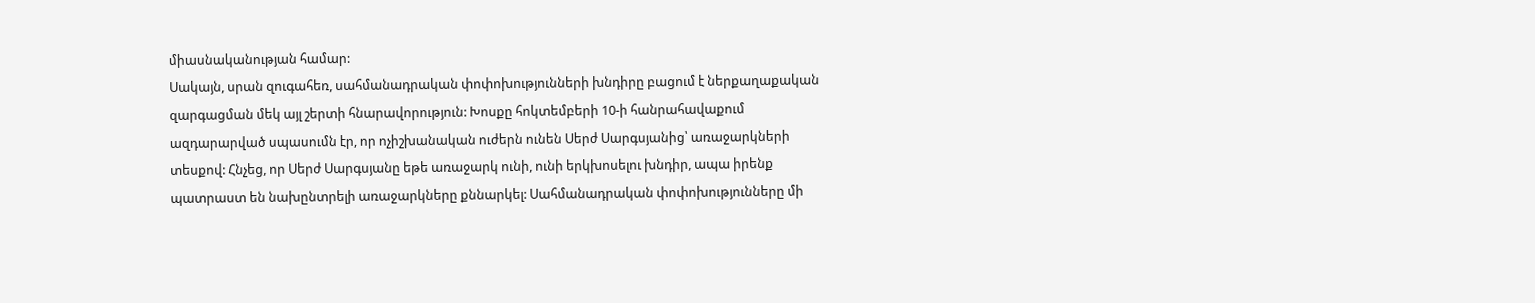միասնականության համար:
Սակայն, սրան զուգահեռ, սահմանադրական փոփոխությունների խնդիրը բացում է ներքաղաքական զարգացման մեկ այլ շերտի հնարավորություն: Խոսքը հոկտեմբերի 10-ի հանրահավաքում ազդարարված սպասումն էր, որ ոչիշխանական ուժերն ունեն Սերժ Սարգսյանից՝ առաջարկների տեսքով: Հնչեց, որ Սերժ Սարգսյանը եթե առաջարկ ունի, ունի երկխոսելու խնդիր, ապա իրենք պատրաստ են նախընտրելի առաջարկները քննարկել: Սահմանադրական փոփոխությունները մի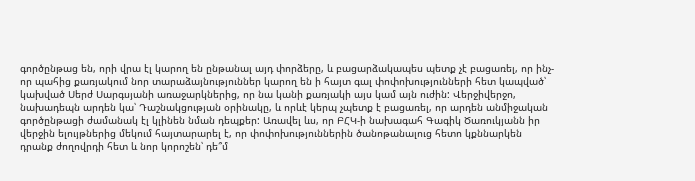գործընթաց են, որի վրա էլ կարող են ընթանալ այդ փորձերը, և բացարձակապես պետք չէ բացառել, որ ինչ-որ պահից քառյակում նոր տարաձայնություններ կարող են ի հայտ գալ փոփոխությունների հետ կապված՝ կախված Սերժ Սարգսյանի առաջարկներից, որ նա կանի քառյակի այս կամ այն ուժին: Վերջիվերջո, նախադեպն արդեն կա՝ Դաշնակցության օրինակը, և որևէ կերպ չպետք է բացառել, որ արդեն անմիջական գործընթացի ժամանակ էլ կլինեն նման դեպքեր: Առավել ևս, որ ԲՀԿ-ի նախագահ Գագիկ Ծառուկյանն իր վերջին ելույթներից մեկում հայտարարել է, որ փոփոխություններին ծանոթանալուց հետո կքննարկեն դրանք ժողովրդի հետ և նոր կորոշեն՝ դե՞մ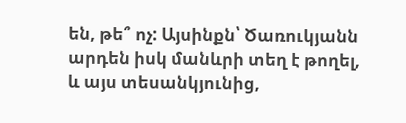են, թե՞ ոչ: Այսինքն՝ Ծառուկյանն արդեն իսկ մանևրի տեղ է թողել, և այս տեսանկյունից,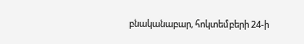բնականաբար, հոկտեմբերի 24-ի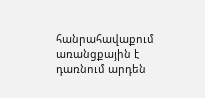հանրահավաքում առանցքային է դառնում արդեն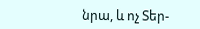նրա, և ոչ Տեր-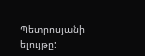Պետրոսյանի ելույթը: